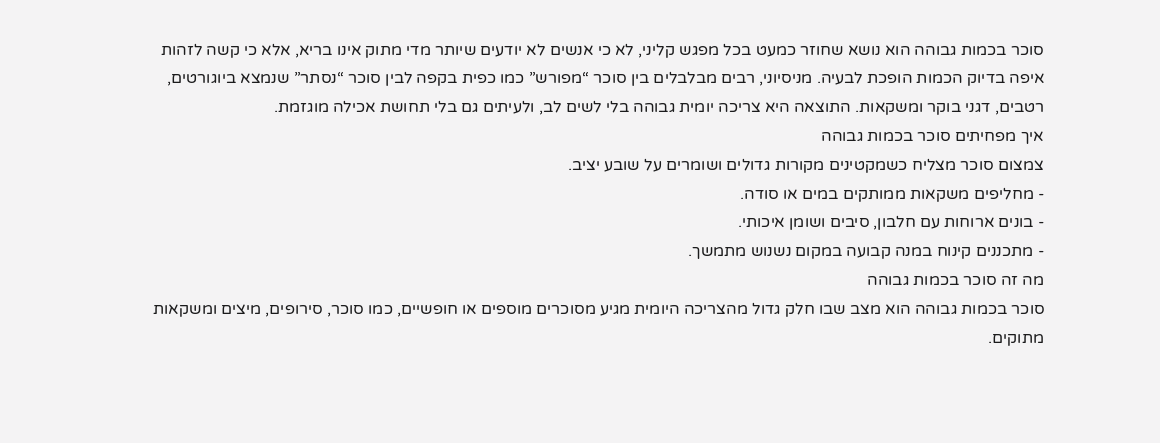סוכר בכמות גבוהה הוא נושא שחוזר כמעט בכל מפגש קליני, לא כי אנשים לא יודעים שיותר מדי מתוק אינו בריא, אלא כי קשה לזהות איפה בדיוק הכמות הופכת לבעיה. מניסיוני, רבים מבלבלים בין סוכר “מפורש” כמו כפית בקפה לבין סוכר “נסתר” שנמצא ביוגורטים, רטבים, דגני בוקר ומשקאות. התוצאה היא צריכה יומית גבוהה בלי לשים לב, ולעיתים גם בלי תחושת אכילה מוגזמת.
איך מפחיתים סוכר בכמות גבוהה
צמצום סוכר מצליח כשמקטינים מקורות גדולים ושומרים על שובע יציב.
- מחליפים משקאות ממותקים במים או סודה.
- בונים ארוחות עם חלבון, סיבים ושומן איכותי.
- מתכננים קינוח במנה קבועה במקום נשנוש מתמשך.
מה זה סוכר בכמות גבוהה
סוכר בכמות גבוהה הוא מצב שבו חלק גדול מהצריכה היומית מגיע מסוכרים מוספים או חופשיים, כמו סוכר, סירופים, מיצים ומשקאות מתוקים.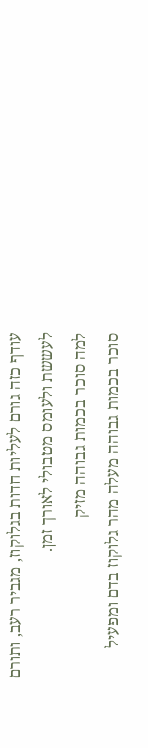עודף כזה גורם לעליות חדות בגלוקוז, מגביר רעב, ותורם לעששת ולעומס מטבולי לאורך זמן.
למה סוכר בכמות גבוהה מזיק
סוכר בכמות גבוהה מעלה מהר גלוקוז בדם ומפעיל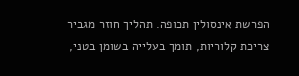הפרשת אינסולין תכופה. תהליך חוזר מגביר צריכת קלוריות, תומך בעלייה בשומן בטני,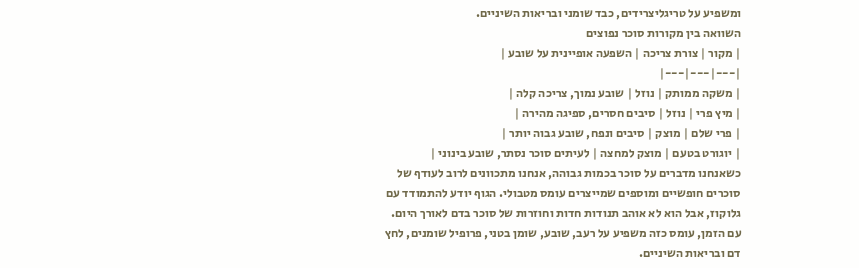ומשפיע על טריגליצרידים, כבד שומני ובריאות השיניים.
השוואה בין מקורות סוכר נפוצים
| מקור | צורת צריכה | השפעה אופיינית על שובע |
|---|---|---|
| משקה ממותק | נוזל | שובע נמוך, צריכה קלה |
| מיץ פרי | נוזל | סיבים חסרים, ספיגה מהירה |
| פרי שלם | מוצק | סיבים ונפח, שובע גבוה יותר |
| יוגורט בטעם | מוצק למחצה | לעיתים סוכר נסתר, שובע בינוני |
כשאנחנו מדברים על סוכר בכמות גבוהה, אנחנו מתכוונים לרוב לעודף של סוכרים חופשיים ומוספים שמייצרים עומס מטבולי. הגוף יודע להתמודד עם גלוקוז, אבל הוא לא אוהב תנודות חדות וחוזרות של סוכר בדם לאורך היום. עם הזמן, עומס כזה משפיע על רעב, שובע, שומן בטני, פרופיל שומנים, לחץ דם ובריאות השיניים.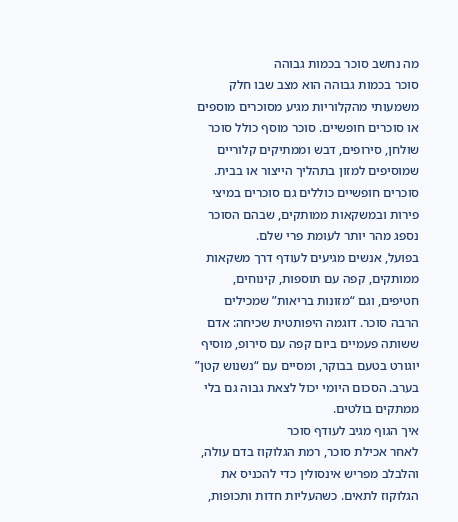מה נחשב סוכר בכמות גבוהה
סוכר בכמות גבוהה הוא מצב שבו חלק משמעותי מהקלוריות מגיע מסוכרים מוספים או סוכרים חופשיים. סוכר מוסף כולל סוכר שולחן, סירופים, דבש וממתיקים קלוריים שמוסיפים למזון בתהליך הייצור או בבית. סוכרים חופשיים כוללים גם סוכרים במיצי פירות ובמשקאות ממותקים, שבהם הסוכר נספג מהר יותר לעומת פרי שלם.
בפועל, אנשים מגיעים לעודף דרך משקאות ממותקים, קפה עם תוספות, קינוחים, חטיפים, וגם “מזונות בריאות” שמכילים הרבה סוכר. דוגמה היפותטית שכיחה: אדם ששותה פעמיים ביום קפה עם סירופ, מוסיף יוגורט בטעם בבוקר, ומסיים עם “נשנוש קטן” בערב. הסכום היומי יכול לצאת גבוה גם בלי ממתקים בולטים.
איך הגוף מגיב לעודף סוכר
לאחר אכילת סוכר, רמת הגלוקוז בדם עולה, והלבלב מפריש אינסולין כדי להכניס את הגלוקוז לתאים. כשהעליות חדות ותכופות,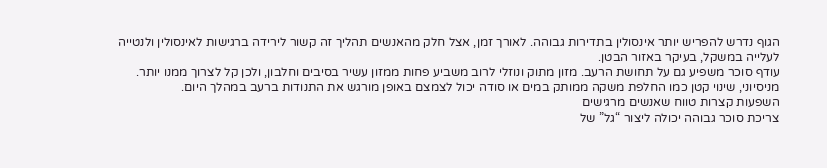הגוף נדרש להפריש יותר אינסולין בתדירות גבוהה. לאורך זמן, אצל חלק מהאנשים תהליך זה קשור לירידה ברגישות לאינסולין ולנטייה לעלייה במשקל, בעיקר באזור הבטן.
עודף סוכר משפיע גם על תחושת הרעב. מזון מתוק ונוזלי לרוב משביע פחות ממזון עשיר בסיבים וחלבון, ולכן קל לצרוך ממנו יותר. מניסיוני, שינוי קטן כמו החלפת משקה ממותק במים או סודה יכול לצמצם באופן מורגש את התנודות ברעב במהלך היום.
השפעות קצרות טווח שאנשים מרגישים
צריכת סוכר גבוהה יכולה ליצור “גל” של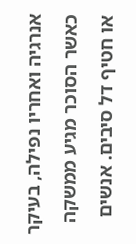אנרגיה ואחריו נפילה, בעיקר כאשר הסוכר מגיע ממשקה או חטיף דל סיבים. אנשים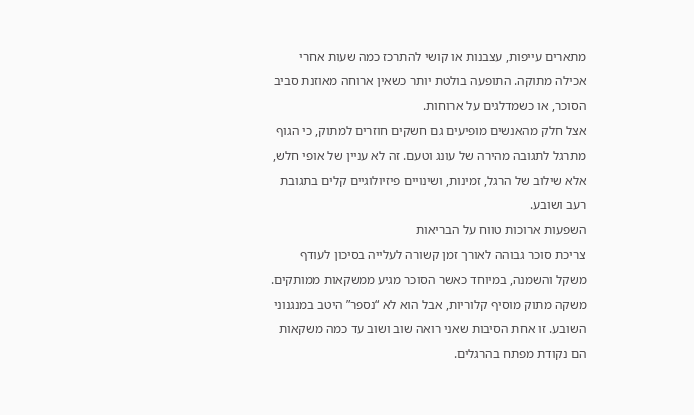מתארים עייפות, עצבנות או קושי להתרכז כמה שעות אחרי אכילה מתוקה. התופעה בולטת יותר כשאין ארוחה מאוזנת סביב הסוכר, או כשמדלגים על ארוחות.
אצל חלק מהאנשים מופיעים גם חשקים חוזרים למתוק, כי הגוף מתרגל לתגובה מהירה של עונג וטעם. זה לא עניין של אופי חלש, אלא שילוב של הרגל, זמינות, ושינויים פיזיולוגיים קלים בתגובת רעב ושובע.
השפעות ארוכות טווח על הבריאות
צריכת סוכר גבוהה לאורך זמן קשורה לעלייה בסיכון לעודף משקל והשמנה, במיוחד כאשר הסוכר מגיע ממשקאות ממותקים. משקה מתוק מוסיף קלוריות, אבל הוא לא “נספר” היטב במנגנוני השובע. זו אחת הסיבות שאני רואה שוב ושוב עד כמה משקאות הם נקודת מפתח בהרגלים.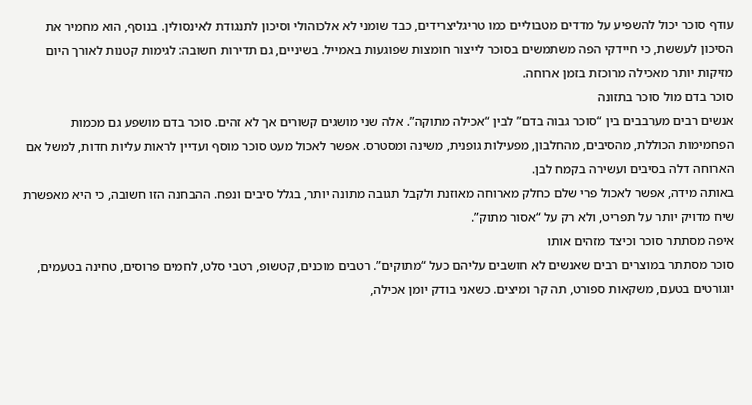עודף סוכר יכול להשפיע על מדדים מטבוליים כמו טריגליצרידים, כבד שומני לא אלכוהולי וסיכון לתנגודת לאינסולין. בנוסף, הוא מחמיר את הסיכון לעששת, כי חיידקי הפה משתמשים בסוכר לייצור חומצות שפוגעות באמייל. בשיניים, גם תדירות חשובה: לגימות קטנות לאורך היום מזיקות יותר מאכילה מרוכזת בזמן ארוחה.
סוכר בדם מול סוכר בתזונה
אנשים רבים מערבבים בין “סוכר גבוה בדם” לבין “אכילה מתוקה”. אלה שני מושגים קשורים אך לא זהים. סוכר בדם מושפע גם מכמות הפחמימות הכוללת, מהסיבים, מהחלבון, מפעילות גופנית, משינה ומסטרס. אפשר לאכול מעט סוכר מוסף ועדיין לראות עליות חדות, למשל אם הארוחה דלה בסיבים ועשירה בקמח לבן.
באותה מידה, אפשר לאכול פרי שלם כחלק מארוחה מאוזנת ולקבל תגובה מתונה יותר, בגלל סיבים ונפח. ההבחנה הזו חשובה, כי היא מאפשרת שיח מדויק יותר על תפריט, ולא רק על “אסור מתוק”.
איפה מסתתר סוכר וכיצד מזהים אותו
סוכר מסתתר במוצרים רבים שאנשים לא חושבים עליהם כעל “מתוקים”. רטבים מוכנים, קטשופ, רטבי סלט, לחמים פרוסים, טחינה בטעמים, יוגורטים בטעם, משקאות ספורט, תה קר ומיצים. כשאני בודק יומן אכילה,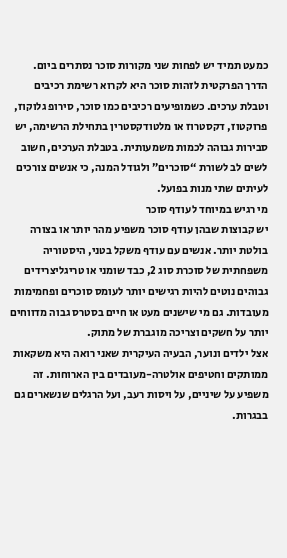כמעט תמיד יש לפחות שני מקורות סוכר נסתרים ביום.
הדרך הפרקטית לזהות סוכר היא לקרוא רשימת רכיבים וטבלת ערכים. כשמופיעים רכיבים כמו סוכר, סירופ גלוקוז, פרוקטוז, דקסטרוז או מלטודקסטרין בתחילת הרשימה, יש סבירות גבוהה לכמות משמעותית. בטבלת הערכים, חשוב לשים לב לשורת “סוכרים” ולגודל המנה, כי אנשים צורכים לעיתים שתי מנות בפועל.
מי רגיש במיוחד לעודף סוכר
יש קבוצות שבהן עודף סוכר משפיע מהר יותר או בצורה בולטת יותר. אנשים עם עודף משקל בטני, היסטוריה משפחתית של סוכרת סוג 2, כבד שומני או טריגליצרידים גבוהים נוטים להיות רגישים יותר לעומס סוכרים ופחמימות מעובדות. גם מי שישנים מעט או חיים בסטרס גבוה מדווחים יותר על חשקים וצריכה מוגברת של מתוק.
אצל ילדים ונוער, הבעיה העיקרית שאני רואה היא משקאות ממותקים וחטיפים אולטרה-מעובדים בין הארוחות. זה משפיע על שיניים, על ויסות רעב, ועל הרגלים שנשארים גם בבגרות.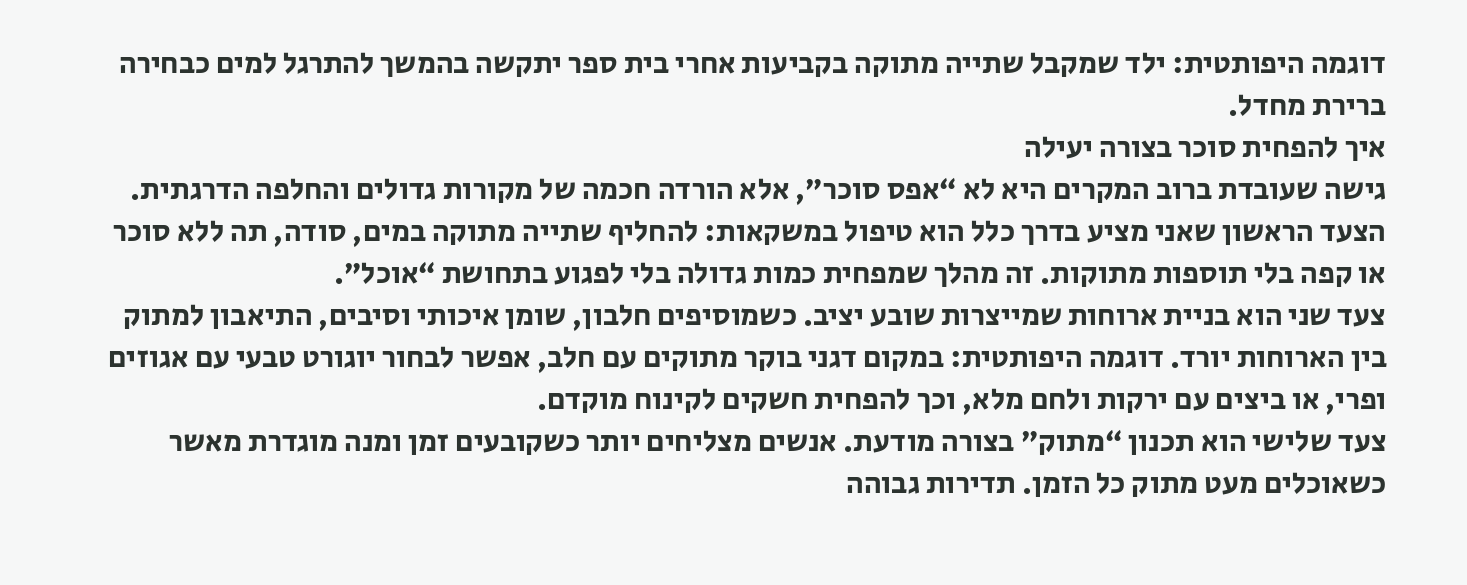דוגמה היפותטית: ילד שמקבל שתייה מתוקה בקביעות אחרי בית ספר יתקשה בהמשך להתרגל למים כבחירה ברירת מחדל.
איך להפחית סוכר בצורה יעילה
גישה שעובדת ברוב המקרים היא לא “אפס סוכר”, אלא הורדה חכמה של מקורות גדולים והחלפה הדרגתית. הצעד הראשון שאני מציע בדרך כלל הוא טיפול במשקאות: להחליף שתייה מתוקה במים, סודה, תה ללא סוכר או קפה בלי תוספות מתוקות. זה מהלך שמפחית כמות גדולה בלי לפגוע בתחושת “אוכל”.
צעד שני הוא בניית ארוחות שמייצרות שובע יציב. כשמוסיפים חלבון, שומן איכותי וסיבים, התיאבון למתוק בין הארוחות יורד. דוגמה היפותטית: במקום דגני בוקר מתוקים עם חלב, אפשר לבחור יוגורט טבעי עם אגוזים ופרי, או ביצים עם ירקות ולחם מלא, וכך להפחית חשקים לקינוח מוקדם.
צעד שלישי הוא תכנון “מתוק” בצורה מודעת. אנשים מצליחים יותר כשקובעים זמן ומנה מוגדרת מאשר כשאוכלים מעט מתוק כל הזמן. תדירות גבוהה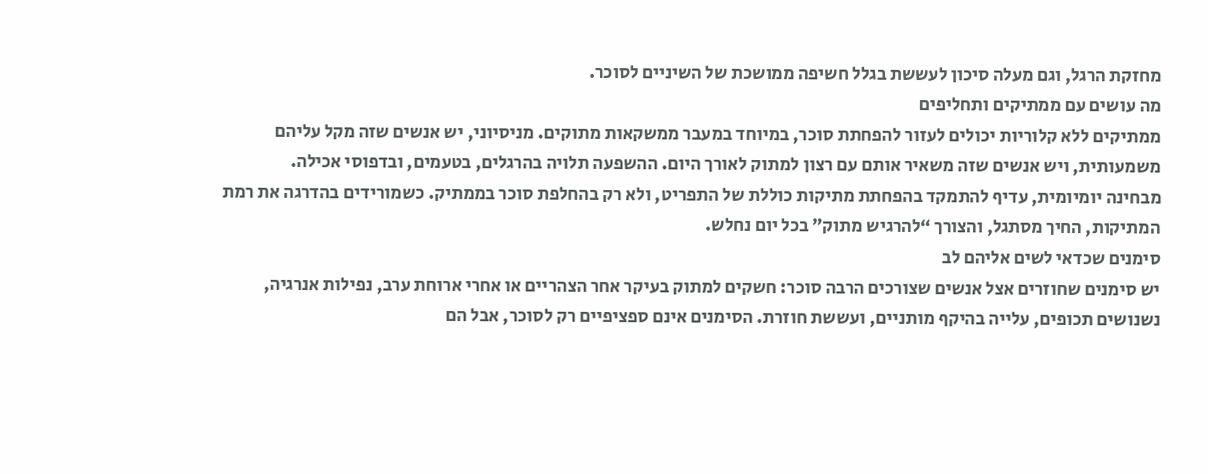מחזקת הרגל, וגם מעלה סיכון לעששת בגלל חשיפה ממושכת של השיניים לסוכר.
מה עושים עם ממתיקים ותחליפים
ממתיקים ללא קלוריות יכולים לעזור להפחתת סוכר, במיוחד במעבר ממשקאות מתוקים. מניסיוני, יש אנשים שזה מקל עליהם משמעותית, ויש אנשים שזה משאיר אותם עם רצון למתוק לאורך היום. ההשפעה תלויה בהרגלים, בטעמים, ובדפוסי אכילה.
מבחינה יומיומית, עדיף להתמקד בהפחתת מתיקות כוללת של התפריט, ולא רק בהחלפת סוכר בממתיק. כשמורידים בהדרגה את רמת המתיקות, החיך מסתגל, והצורך “להרגיש מתוק” בכל יום נחלש.
סימנים שכדאי לשים אליהם לב
יש סימנים שחוזרים אצל אנשים שצורכים הרבה סוכר: חשקים למתוק בעיקר אחר הצהריים או אחרי ארוחת ערב, נפילות אנרגיה, נשנושים תכופים, עלייה בהיקף מותניים, ועששת חוזרת. הסימנים אינם ספציפיים רק לסוכר, אבל הם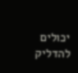יכולים להדליק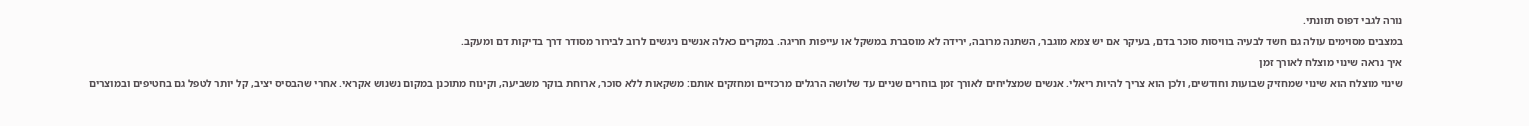נורה לגבי דפוס תזונתי.
במצבים מסוימים עולה גם חשד לבעיה בוויסות סוכר בדם, בעיקר אם יש צמא מוגבר, השתנה מרובה, ירידה לא מוסברת במשקל או עייפות חריגה. במקרים כאלה אנשים ניגשים לרוב לבירור מסודר דרך בדיקות דם ומעקב.
איך נראה שינוי מוצלח לאורך זמן
שינוי מוצלח הוא שינוי שמחזיק שבועות וחודשים, ולכן הוא צריך להיות ריאלי. אנשים שמצליחים לאורך זמן בוחרים שניים עד שלושה הרגלים מרכזיים ומחזקים אותם: משקאות ללא סוכר, ארוחת בוקר משביעה, וקינוח מתוכנן במקום נשנוש אקראי. אחרי שהבסיס יציב, קל יותר לטפל גם בחטיפים ובמוצרים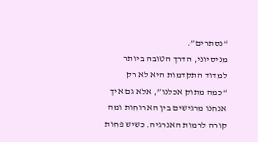“נסתרים”.
מניסיוני, הדרך הטובה ביותר למדוד התקדמות היא לא רק “כמה מתוק אכלנו”, אלא גם איך אנחנו מרגישים בין הארוחות ומה קורה לרמות האנרגיה. כשיש פחות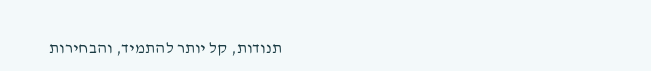תנודות, קל יותר להתמיד, והבחירות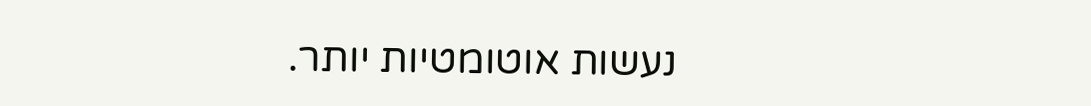נעשות אוטומטיות יותר.